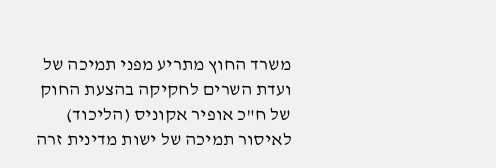משרד החוץ מתריע מפני תמיכה של ועדת השרים לחקיקה בהצעת החוק של ח"כ אופיר אקוניס (הליכוד) לאיסור תמיכה של ישות מדינית זרה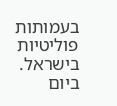בעמותות פוליטיות בישראל.
ביום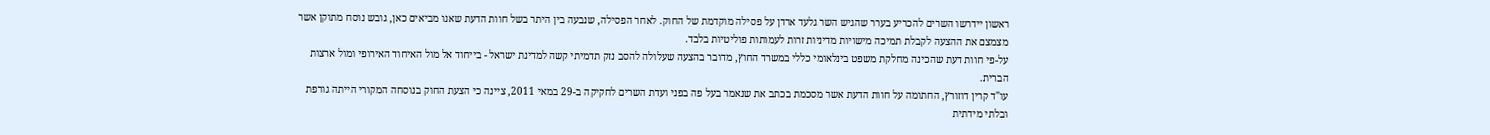ראשון יידרשו השרים להכריע בערר שהגיש השר גלעד ארדן על פסילה מוקדמת של החוק. לאחר הפסילה, שנבעה בין היתר בשל חוות הדעת שאנו מביאים כאן, גובש נוסח מתוקן אשר מצמצם את ההצעה לקבלת תמיכה מישויות מדיניות זרות לעמותות פוליטיות בלבד.
על-פי חוות דעת שהכינה מחלקת משפט בינלאומי כללי במשרד החוץ, מדובר בהצעה שעלולה להסב נזק תדמיתי קשה למדינת ישראל - בייחוד אל מול האיחוד האירופי ומול ארצות הברית.
עו"ד קרין דוזורץ, החתומה על חוות הדעת אשר מסכמת בכתב את שנאמר בעל פה בפני ועדת השרים לחקיקה ב-29 במאי 2011, ציינה כי הצעת החוק בנוסחה המקורי הייתה גורפת ובלתי מידתית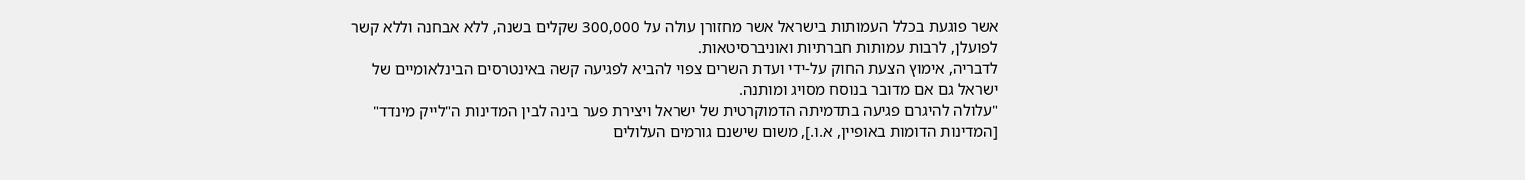אשר פוגעת בכלל העמותות בישראל אשר מחזורן עולה על 300,000 שקלים בשנה, ללא אבחנה וללא קשר לפועלן, לרבות עמותות חברתיות ואוניברסיטאות.
לדבריה, אימוץ הצעת החוק על-ידי ועדת השרים צפוי להביא לפגיעה קשה באינטרסים הבינלאומיים של ישראל גם אם מדובר בנוסח מסויג ומותנה.
"עלולה להיגרם פגיעה בתדמיתה הדמוקרטית של ישראל ויצירת פער בינה לבין המדינות ה"לייק מינדד" [המדינות הדומות באופיין, א.ו.], משום שישנם גורמים העלולים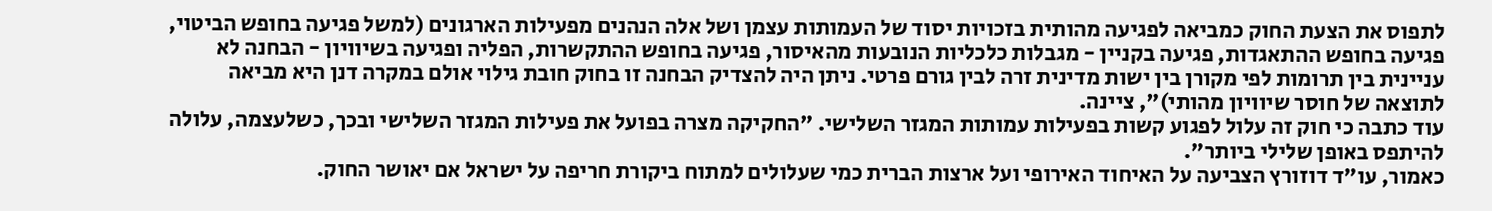לתפוס את הצעת החוק כמביאה לפגיעה מהותית בזכויות יסוד של העמותות עצמן ושל אלה הנהנים מפעילות הארגונים (למשל פגיעה בחופש הביטוי, פגיעה בחופש ההתאגדות, פגיעה בקניין - מגבלות כלכליות הנובעות מהאיסור, פגיעה בחופש ההתקשרות, הפליה ופגיעה בשיוויון - הבחנה לא עניינית בין תרומות לפי מקורן בין ישות מדינית זרה לבין גורם פרטי. ניתן היה להצדיק הבחנה זו בחוק חובת גילוי אולם במקרה דנן היא מביאה לתוצאה של חוסר שיוויון מהותי)", ציינה.
עוד כתבה כי חוק זה עלול לפגוע קשות בפעילות עמותות המגזר השלישי. "החקיקה מצרה בפועל את פעילות המגזר השלישי ובכך, כשלעצמה, עלולה להיתפס באופן שלילי ביותר".
כאמור, עו"ד דוזורץ הצביעה על האיחוד האירופי ועל ארצות הברית כמי שעלולים למתוח ביקורת חריפה על ישראל אם יאושר החוק.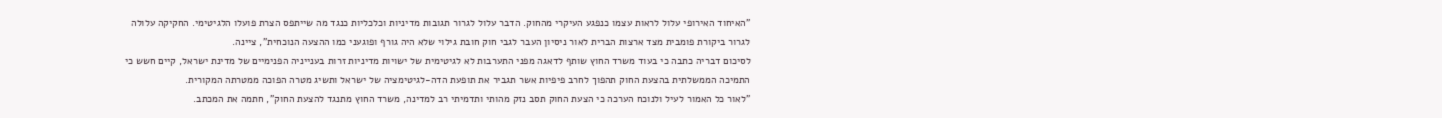"האיחוד האירופי עלול לראות עצמו כנפגע העיקרי מהחוק. הדבר עלול לגרור תגובות מדיניות וכלכליות כנגד מה שייתפס הצרת פועלו הלגיטימי. החקיקה עלולה לגרור ביקורת פומבית מצד ארצות הברית לאור ניסיון העבר לגבי חוק חובת גילוי שלא היה גורף ופוגעני כמו ההצעה הנוכחית", ציינה.
לסיכום דבריה כתבה כי בעוד משרד החוץ שותף לדאגה מפני התערבות לא לגיטימית של ישויות מדיניות זרות בענייניה הפנימיים של מדינת ישראל, קיים חשש כי התמיכה הממשלתית בהצעת החוק תהפוך לחרב פיפיות אשר תגביר את תופעת הדה-לגיטימציה של ישראל ותשיג מטרה הפוכה ממטרתה המקורית.
"לאור כל האמור לעיל ולנוכח הערכה כי הצעת החוק תסב נזק מהותי ותדמיתי רב למדינה, משרד החוץ מתנגד להצעת החוק", חתמה את המכתב.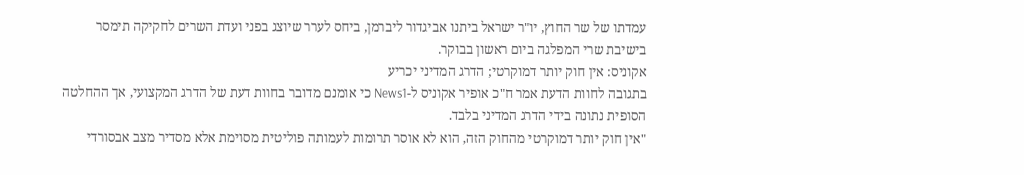עמדתו של שר החוץ, יו"ר ישראל ביתנו אביגדור ליברמן, ביחס לערר שיוצג בפני ועדת השרים לחקיקה תימסר בישיבת שרי המפלגה ביום ראשון בבוקר.
אקוניס: אין חוק יותר דמוקרטי; הדרג המדיני יכריע
בתגובה לחוות הדעת אמר ח"כ אופיר אקוניס ל-News1 כי אומנם מדובר בחוות דעת של הדרג המקצועי, אך ההחלטה הסופית נתונה בידי הדרג המדיני בלבד.
"אין חוק יותר דמוקרטי מהחוק הזה, הוא לא אוסר תרומות לעמותה פוליטית מסוימת אלא מסדיר מצב אבסורדי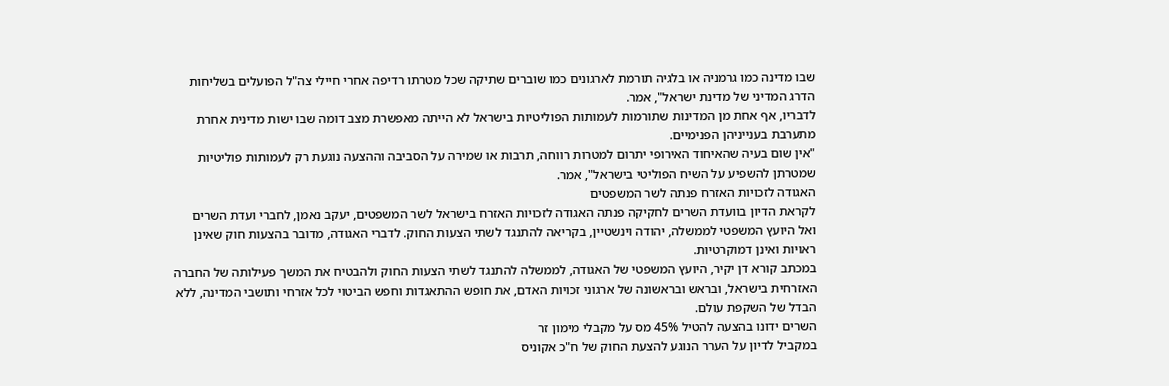שבו מדינה כמו גרמניה או בלגיה תורמת לארגונים כמו שוברים שתיקה שכל מטרתו רדיפה אחרי חיילי צה"ל הפועלים בשליחות הדרג המדיני של מדינת ישראל", אמר.
לדבריו, אף אחת מן המדינות שתורמות לעמותות הפוליטיות בישראל לא הייתה מאפשרת מצב דומה שבו ישות מדינית אחרת מתערבת בענייניהן הפנימיים.
"אין שום בעיה שהאיחוד האירופי יתרום למטרות רווחה, תרבות או שמירה על הסביבה וההצעה נוגעת רק לעמותות פוליטיות שמטרתן להשפיע על השיח הפוליטי בישראל", אמר.
האגודה לזכויות האזרח פנתה לשר המשפטים
לקראת הדיון בוועדת השרים לחקיקה פנתה האגודה לזכויות האזרח בישראל לשר המשפטים, יעקב נאמן, לחברי ועדת השרים ואל היועץ המשפטי לממשלה, יהודה וינשטיין, בקריאה להתנגד לשתי הצעות החוק. לדברי האגודה, מדובר בהצעות חוק שאינן ראויות ואינן דמוקרטיות.
במכתב קורא דן יקיר, היועץ המשפטי של האגודה, לממשלה להתנגד לשתי הצעות החוק ולהבטיח את המשך פעילותה של החברה האזרחית בישראל, ובראש ובראשונה של ארגוני זכויות האדם, את חופש ההתאגדות וחפש הביטוי לכל אזרחי ותושבי המדינה, ללא הבדל של השקפת עולם.
השרים ידונו בהצעה להטיל 45% מס על מקבלי מימון זר
במקביל לדיון על הערר הנוגע להצעת החוק של ח"כ אקוניס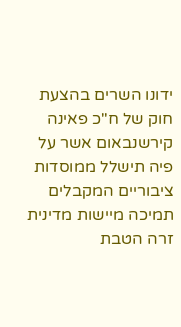ידונו השרים בהצעת חוק של ח"כ פאינה קירשנבאום אשר על פיה תישלל ממוסדות ציבוריים המקבלים תמיכה מיישות מדינית זרה הטבת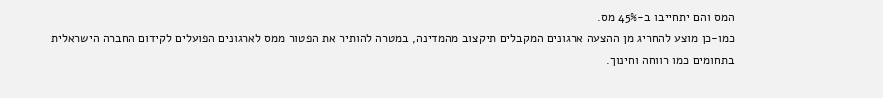המס והם יתחייבו ב-45% מס.
כמו-כן מוצע להחריג מן ההצעה ארגונים המקבלים תיקצוב מהמדינה, במטרה להותיר את הפטור ממס לארגונים הפועלים לקידום החברה הישראלית בתחומים כמו רווחה וחינוך.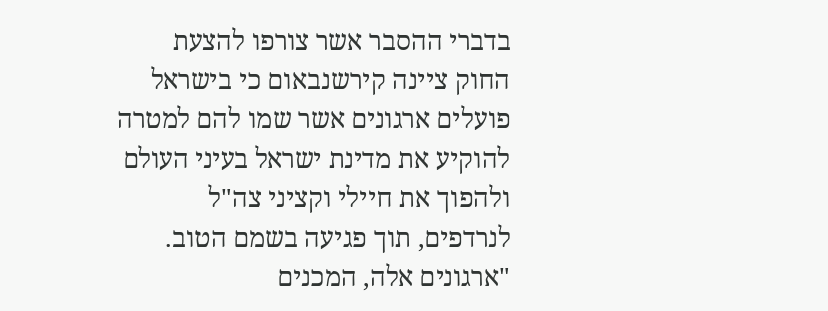בדברי ההסבר אשר צורפו להצעת החוק ציינה קירשנבאום כי בישראל פועלים ארגונים אשר שמו להם למטרה להוקיע את מדינת ישראל בעיני העולם ולהפוך את חיילי וקציני צה"ל לנרדפים, תוך פגיעה בשמם הטוב.
"ארגונים אלה, המכנים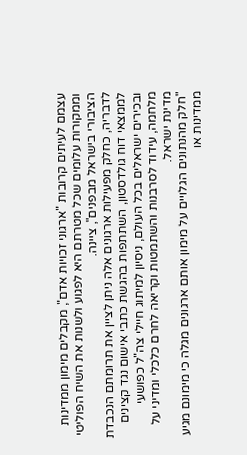עצמם לעיתים קרובות "ארגוני זכויות אדם", מקבלים מימון ממדינות וממקורות עלומים שכל מטרתם היא לפגוע ולשנות את השיח הפוליטי הציבורי בישראל מבפנים", ציינה.
לדבריה, כחלק מפעילות ארגונים אלה ניתן לציין את תרומתם הנכבדת לממצאי דוח גולדסטון, השתתפות בהגשת כתבי אישום נגד קצינים ובכירים ישראלים בכל העולם, ניסיון למיתוג חיילי צה"ל כפושעי מלחמה, עידוד לסרבנות והשתמטות וקריאה לחרם כלכלי ומדיני על מדינת ישראל.
"חלק מהנתונים הגלויים על מימון אותם ארגונים מגלה כי מימונם מגיע ממדינות או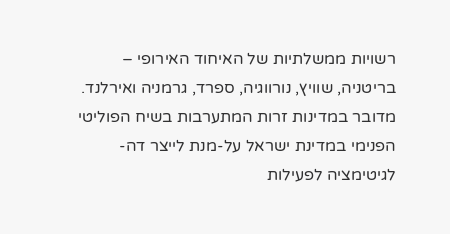רשויות ממשלתיות של האיחוד האירופי – בריטניה, שוויץ, נורווגיה, ספרד, גרמניה ואירלנד. מדובר במדינות זרות המתערבות בשיח הפוליטי הפנימי במדינת ישראל על-מנת לייצר דה-לגיטימציה לפעילות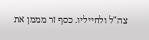צה"ל ולחייליו. כסף זר מממן את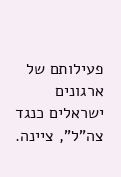פעילותם של ארגונים ישראלים כנגד צה"ל", ציינה.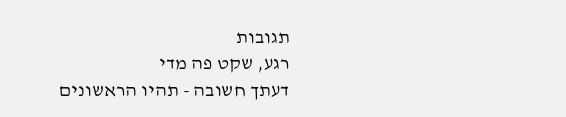תגובות
רגע, שקט פה מדי
דעתך חשובה - תהיו הראשונים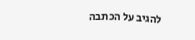להגיב על הכתבה